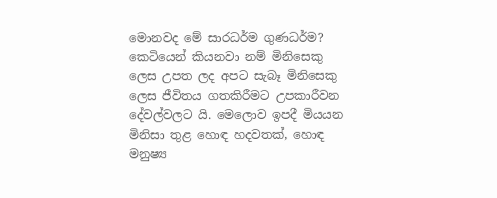මොනවද මේ සාරධර්ම ගුණධර්ම? කෙටියෙන් කියනවා නම් මිනිසෙකු ලෙස උපත ලද අපට සැබෑ මිනිසෙකු ලෙස ජීවිතය ගතකිරීමට උපකාරීවන දේවල්වලට යි. මෙලොව ඉපදී මියයන මිනිසා තුළ හොඳ හදවතක්, හොඳ මනුෂ්‍ය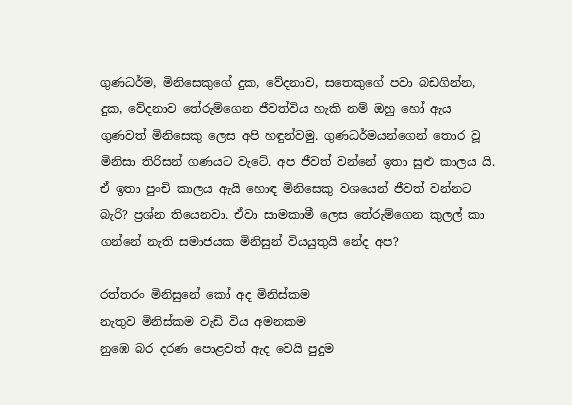ගුණධර්ම, මිනිසෙකුගේ දුක, වේදනාව, සතෙකුගේ පවා බඩගින්න, දුක, වේදනාව තේරුම්ගෙන ජීවත්විය හැකි නම් ඔහු හෝ ඇය ගුණවත් මිනිසෙකු ලෙස අපි හඳුන්වමු. ගුණධර්මයන්ගෙන් තොර වූ මිනිසා තිරිසන් ගණයට වැටේ. අප ජීවත් වන්නේ ඉතා සුළු කාලය යි. ඒ ඉතා පුංචි කාලය ඇයි හොඳ මිනිසෙකු වශයෙන් ජීවත් වන්නට බැරි? ප්‍රශ්න තියෙනවා. ඒවා සාමකාමී ලෙස තේරුම්ගෙන කුලල් කා ගන්නේ නැති සමාජයක මිනිසුන් වියයුතුයි නේද අප?

රත්තරං මිනිසුනේ කෝ අද මිනිස්කම
නැතුව මිනිස්කම වැඩි විය අමනකම
නුඹෙ බර දරණ පොළවත් ඇද වෙයි පුදුම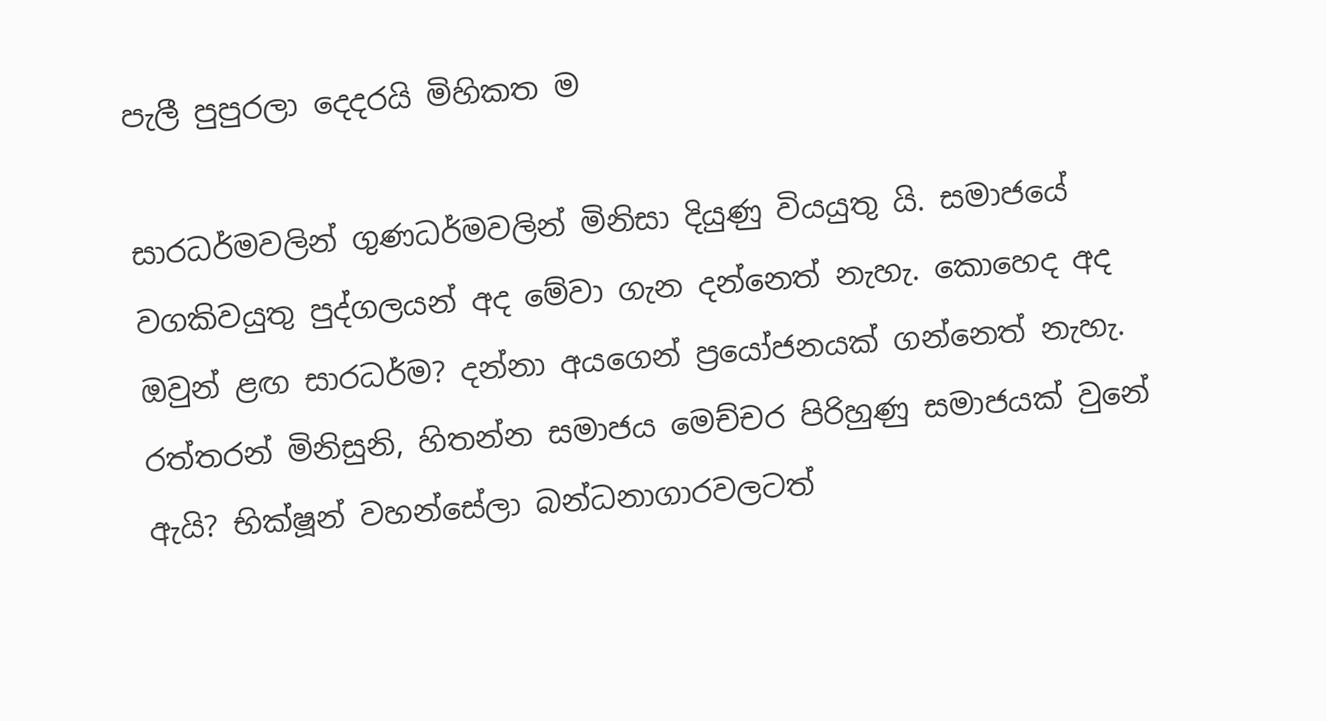පැලී පුපුරලා දෙදරයි මිහිකත ම

සාරධර්මවලින් ගුණධර්මවලින් මිනිසා දියුණු වියයුතු යි. සමාජයේ වගකිවයුතු පුද්ගලයන් අද මේවා ගැන දන්නෙත් නැහැ. කොහෙද අද ඔවුන් ළඟ සාරධර්ම? දන්නා අයගෙන් ප්‍රයෝජනයක් ගන්නෙත් නැහැ. රත්තරන් මිනිසුනි, හිතන්න සමාජය මෙච්චර පිරිහුණු සමාජයක් වුනේ ඇයි? භික්ෂූන් වහන්සේලා බන්ධනාගාරවලටත්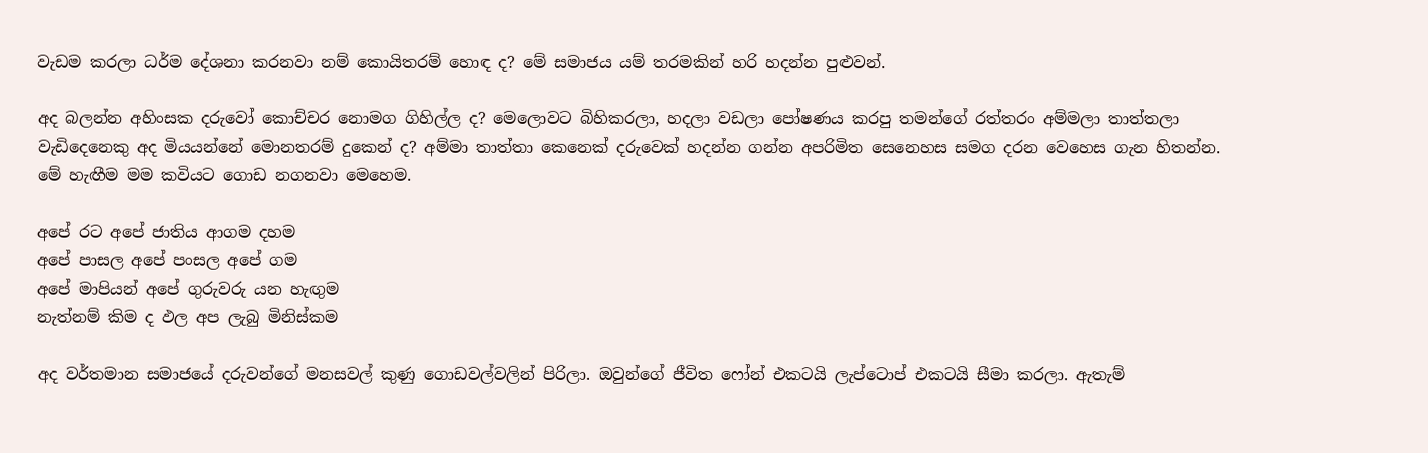වැඩම කරලා ධර්ම දේශනා කරනවා නම් කොයිතරම් හොඳ ද? මේ සමාජය යම් තරමකින් හරි හදන්න පුළුවන්.

අද බලන්න අහිංසක දරුවෝ කොච්චර නොමග ගිහිල්ල ද? මෙලොවට බිහිකරලා, හදලා වඩලා පෝෂණය කරපු තමන්ගේ රත්තරං අම්මලා තාත්තලා වැඩිදෙනෙකු අද මියයන්නේ මොනතරම් දුකෙන් ද? අම්මා තාත්තා කෙනෙක් දරුවෙක් හදන්න ගන්න අපරිමිත සෙනෙහස සමග දරන වෙහෙස ගැන හිතන්න. මේ හැඟීම මම කවියට ගොඩ නගනවා මෙහෙම.

අපේ රට අපේ ජාතිය ආගම දහම
අපේ පාසල අපේ පංසල අපේ ගම
අපේ මාපියන් අපේ ගුරුවරු යන හැඟුම
නැත්නම් කිම ද ඵල අප ලැබු මිනිස්කම

අද වර්තමාන සමාජයේ දරුවන්ගේ මනසවල් කුණු ගොඩවල්වලින් පිරිලා. ඔවුන්ගේ ජීවිත ෆෝන් එකටයි ලැප්ටොප් එකටයි සීමා කරලා. ඇතැම්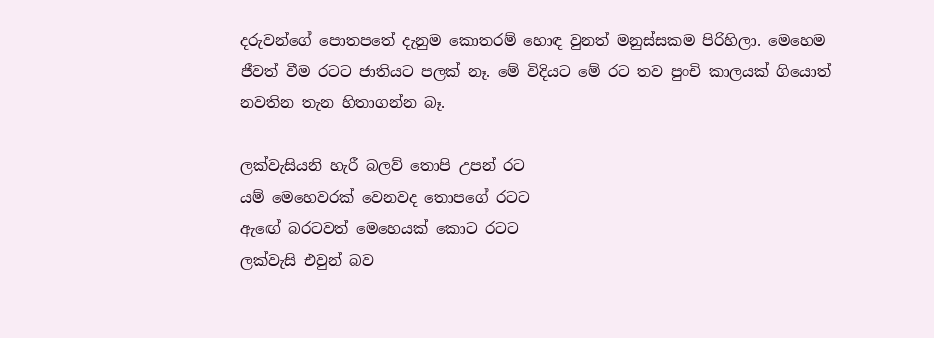දරුවන්ගේ පොතපතේ දැනුම කොතරම් හොඳ වුනත් මනුස්සකම පිරිහිලා. මෙහෙම ජීවත් වීම රටට ජාතියට පලක් නෑ. මේ විදියට මේ රට තව පුංචි කාලයක් ගියොත් නවතින තැන හිතාගන්න බෑ.

ලක්වැසියනි හැරී බලව් තොපි උපන් රට
යම් මෙහෙවරක් වෙනවද තොපගේ රටට
ඇඟේ බරටවත් මෙහෙයක් කොට රටට
ලක්වැසි එවුන් බව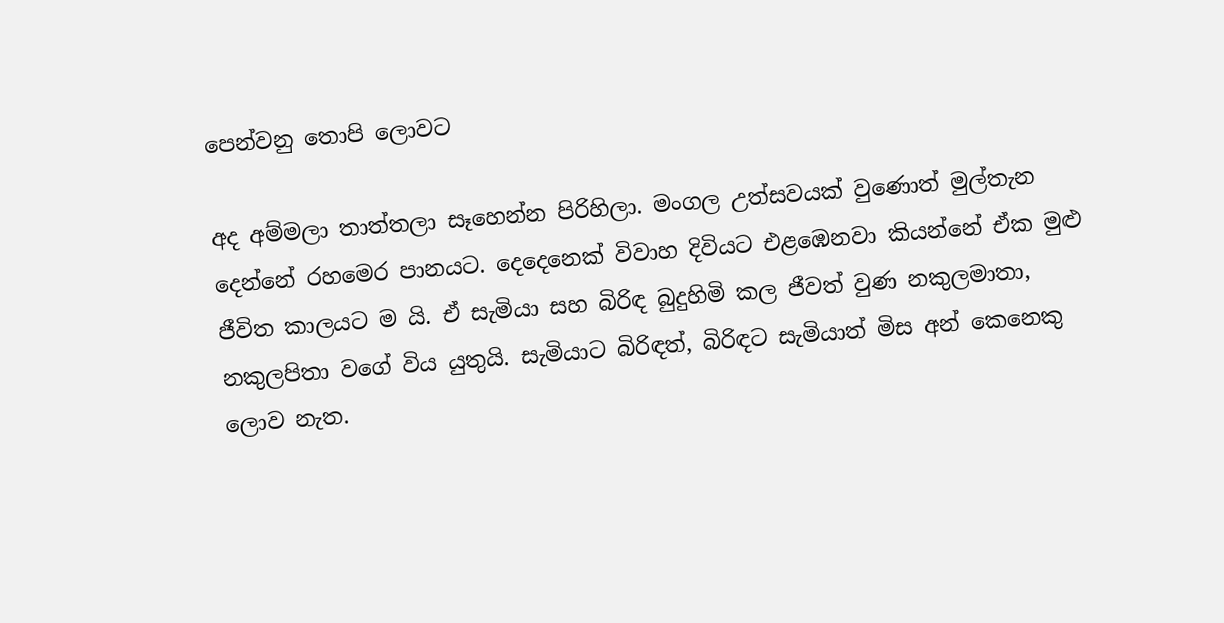පෙන්වනු තොපි ලොවට

අද අම්මලා තාත්තලා සෑහෙන්න පිරිහිලා. මංගල උත්සවයක් වුණොත් මුල්තැන දෙන්නේ රහමෙර පානයට. දෙදෙනෙක් විවාහ දිවියට එළඹෙනවා කියන්නේ ඒක මුළු ජීවිත කාලයට ම යි. ඒ සැමියා සහ බිරිඳ බුදුහිමි කල ජීවත් වුණ නකුලමාතා, නකුලපිතා වගේ විය යුතුයි. සැමියාට බිරිඳත්, බිරිඳට සැමියාත් මිස අන් කෙනෙකු ලොව නැත.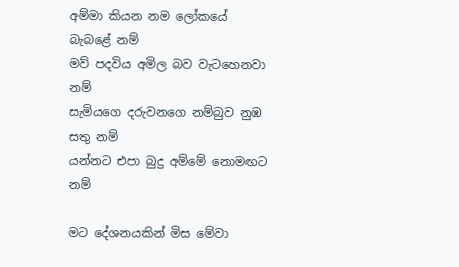අම්මා කියන නම ලෝකයේ බැබළේ නම්
මව් පදවිය අමිල බව වැටහෙනවා නම්
සැමියගෙ දරුවනගෙ නම්බුව නුඹ සතු නම්
යන්නට එපා බුදු අම්මේ නොමඟට නම්

මට දේශනයකින් මිස මේවා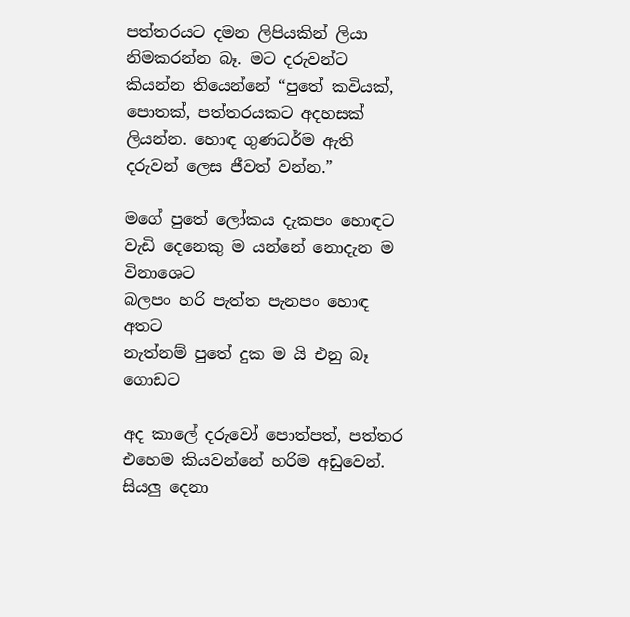පත්තරයට දමන ලිපියකින් ලියා නිමකරන්න බෑ. මට දරුවන්ට කියන්න තියෙන්නේ “පුතේ කවියක්, පොතක්, පත්තරයකට අදහසක් ලියන්න. හොඳ ගුණධර්ම ඇති දරුවන් ලෙස ජීවත් වන්න.”

මගේ පුතේ ලෝකය දැකපං හොඳට
වැඩි දෙනෙකු ම යන්නේ නොදැන ම විනාශෙට
බලපං හරි පැත්ත පැනපං හොඳ අතට
නැත්නම් පුතේ දුක ම යි එනු බෑ ගොඩට

අද කාලේ දරුවෝ පොත්පත්, පත්තර එහෙම කියවන්නේ හරිම අඩුවෙන්. සියලු දෙනා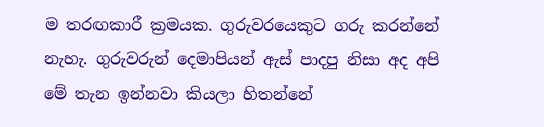ම තරඟකාරී ක්‍රමයක. ගුරුවරයෙකුට ගරු කරන්නේ නැහැ. ගුරුවරුන් දෙමාපියන් ඇස් පාදපු නිසා අද අපි මේ තැන ඉන්නවා කියලා හිතන්නේ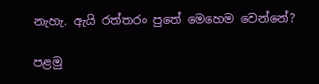නැහැ. ඇයි රත්තරං පුතේ මෙහෙම වෙන්නේ?

පළමු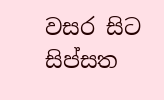වසර සිට සිප්සත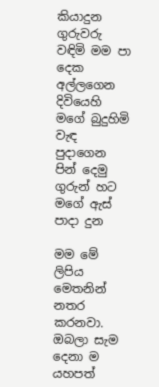කියාදුන
ගුරුවරු වඳිමි මම පා දෙක අල්ලගෙන
දිවියෙහි මගේ බුදුහිමි වැඳ පුදාගෙන
පින් දෙමු ගුරුන් හට මගේ ඇස් පාදා දුන

මම මේ ලිපිය මෙතනින් නතර කරනවා. ඔබලා සැම දෙනා ම යහපත්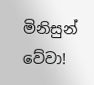මිනිසුන් වේවා!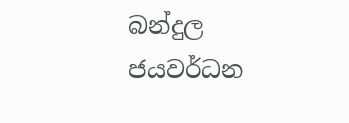බන්දුල ජයවර්ධන